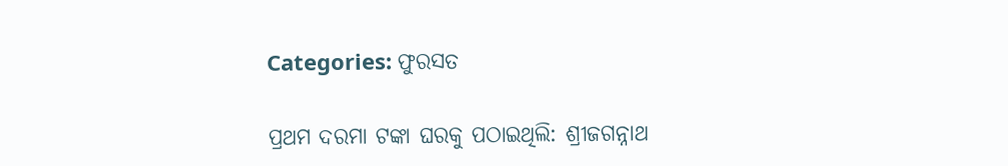Categories: ଫୁରସତ

ପ୍ରଥମ ଦରମା ଟଙ୍କା ଘରକୁ ପଠାଇଥିଲି: ଶ୍ରୀଜଗନ୍ନାଥ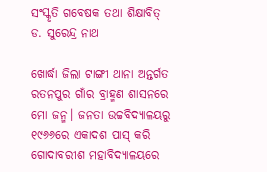ସଂସ୍କୃତି ଗବେଷକ ତଥା ଶିକ୍ଷାବିତ୍‌ ଡ. ସୁରେନ୍ଦ୍ର ନାଥ

ଖୋର୍ଦ୍ଧା ଜିଲା ଟାଙ୍ଗୀ ଥାନା ଅନ୍ତର୍ଗତ ରତନପୁର ଗାଁର ବ୍ରାହ୍ମଣ ଶାସନରେ ମୋ ଜନ୍ମ। ଜନତା ଉଚ୍ଚବିଦ୍ୟାଳୟରୁ ୧୯୬୬ରେ ଏକାଦଶ ପାସ୍‌ କରି ଗୋଦାବରୀଶ ମହାବିଦ୍ୟାଳୟରେ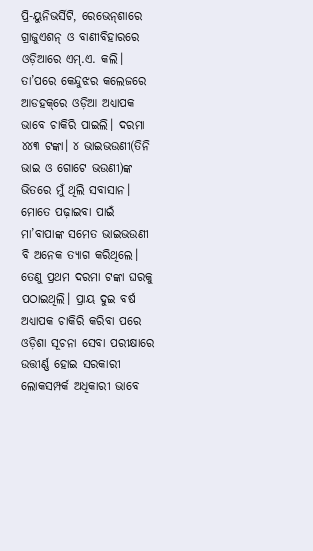ପ୍ରି-ୟୁନିଭର୍ସିଟି, ରେଭେନ୍‌ଶାରେ ଗ୍ରାଜୁଏଶନ୍‌ ଓ ବାଣୀବିହାରରେ ଓଡ଼ିଆରେ ଏମ୍‌.ଏ. କଲି। ତା’ପରେ କେନ୍ଦୁଝର କଲେଜରେ ଆଡହକ୍‌ରେ ଓଡ଼ିଆ ଅଧ୍ୟାପକ ଭାବେ ଚାକିରି ପାଇଲି। ଦରମା ୪୪୩ ଟଙ୍କା। ୪ ଭାଇଭଉଣୀ(ତିନି ଭାଇ ଓ ଗୋଟେ ଭଉଣୀ)ଙ୍କ ଭିତରେ ମୁଁ ଥିଲି ସବାସାନ। ମୋତେ ପଢ଼ାଇବା ପାଇଁ ମା’ବାପାଙ୍କ ସମେତ ଭାଇଭଉଣୀ ବି ଅନେକ ତ୍ୟାଗ କରିଥିଲେ। ତେଣୁ ପ୍ରଥମ ଦରମା ଟଙ୍କା ଘରକୁ ପଠାଇଥିଲି। ପ୍ରାୟ ଦୁଇ ବର୍ଷ ଅଧ୍ୟାପକ ଚାକିରି କରିବା ପରେ ଓଡ଼ିଶା ସୂଚନା ସେବା ପରୀକ୍ଷାରେ ଉତ୍ତୀର୍ଣ୍ଣ ହୋଇ ସରକାରୀ ଲୋକସମ୍ପର୍କ ଅଧିକାରୀ ଭାବେ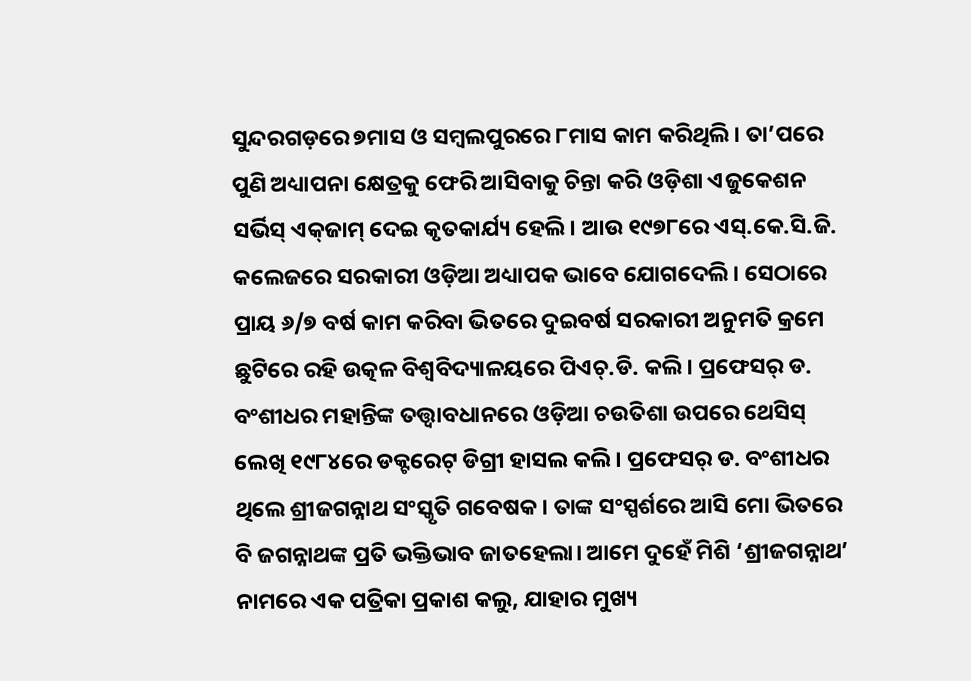ସୁନ୍ଦରଗଡ଼ରେ ୭ମାସ ଓ ସମ୍ବଲପୁରରେ ୮ମାସ କାମ କରିଥିଲି। ତା’ପରେ ପୁଣି ଅଧ୍ୟାପନା କ୍ଷେତ୍ରକୁ ଫେରି ଆସିବାକୁ ଚିନ୍ତା କରି ଓଡ଼ିଶା ଏଜୁକେଶନ ସର୍ଭିସ୍‌ ଏକ୍‌ଜାମ୍‌ ଦେଇ କୃତକାର୍ଯ୍ୟ ହେଲି। ଆଉ ୧୯୭୮ରେ ଏସ୍‌.କେ.ସି.ଜି. କଲେଜରେ ସରକାରୀ ଓଡ଼ିଆ ଅଧ୍ୟାପକ ଭାବେ ଯୋଗଦେଲି। ସେଠାରେ ପ୍ରାୟ ୬/୭ ବର୍ଷ କାମ କରିବା ଭିତରେ ଦୁଇବର୍ଷ ସରକାରୀ ଅନୁମତି କ୍ରମେ ଛୁଟିରେ ରହି ଉତ୍କଳ ବିଶ୍ୱବିଦ୍ୟାଳୟରେ ପିଏଚ୍‌.ଡି. କଲି। ପ୍ରଫେସର୍‌ ଡ. ବଂଶୀଧର ମହାନ୍ତିଙ୍କ ତତ୍ତ୍ୱାବଧାନରେ ଓଡ଼ିଆ ଚଉତିଶା ଉପରେ ଥେସିସ୍‌ ଲେଖି ୧୯୮୪ରେ ଡକ୍ଟରେଟ୍‌ ଡିଗ୍ରୀ ହାସଲ କଲି। ପ୍ରଫେସର୍‌ ଡ. ବଂଶୀଧର ଥିଲେ ଶ୍ରୀଜଗନ୍ନାଥ ସଂସ୍କୃତି ଗବେଷକ। ତାଙ୍କ ସଂସ୍ପର୍ଶରେ ଆସି ମୋ ଭିତରେ ବି ଜଗନ୍ନାଥଙ୍କ ପ୍ରତି ଭକ୍ତିଭାବ ଜାତହେଲା। ଆମେ ଦୁହେଁ ମିଶି ‘ଶ୍ରୀଜଗନ୍ନାଥ’ ନାମରେ ଏକ ପତ୍ରିକା ପ୍ରକାଶ କଲୁ, ଯାହାର ମୁଖ୍ୟ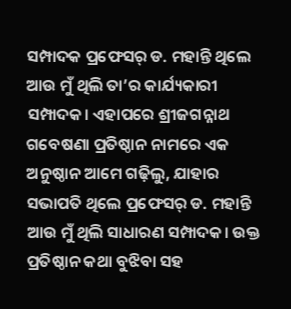ସମ୍ପାଦକ ପ୍ରଫେସର୍‌ ଡ. ମହାନ୍ତି ଥିଲେ ଆଉ ମୁଁ ଥିଲି ତା’ର କାର୍ଯ୍ୟକାରୀ ସମ୍ପାଦକ। ଏହାପରେ ଶ୍ରୀଜଗନ୍ନାଥ ଗବେଷଣା ପ୍ରତିଷ୍ଠାନ ନାମରେ ଏକ ଅନୁଷ୍ଠାନ ଆମେ ଗଢ଼ିଲୁ, ଯାହାର ସଭାପତି ଥିଲେ ପ୍ରଫେସର୍‌ ଡ. ମହାନ୍ତି ଆଉ ମୁଁ ଥିଲି ସାଧାରଣ ସମ୍ପାଦକ। ଉକ୍ତ ପ୍ରତିଷ୍ଠାନ କଥା ବୁଝିବା ସହ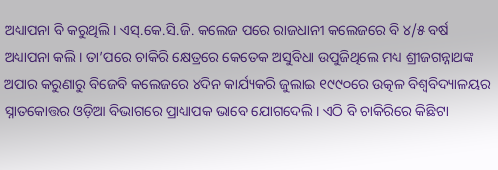ଅଧ୍ୟାପନା ବି କରୁଥିଲି। ଏସ୍‌.କେ.ସି.ଜି. କଲେଜ ପରେ ରାଜଧାନୀ କଲେଜରେ ବି ୪/୫ ବର୍ଷ ଅଧ୍ୟାପନା କଲି। ତା’ପରେ ଚାକିରି କ୍ଷେତ୍ରରେ କେତେକ ଅସୁବିଧା ଉପୁଜିଥିଲେ ମଧ୍ୟ ଶ୍ରୀଜଗନ୍ନାଥଙ୍କ ଅପାର କରୁଣାରୁ ବିଜେବି କଲେଜରେ ୪ଦିନ କାର୍ଯ୍ୟକରି ଜୁଲାଇ ୧୯୯୦ରେ ଉତ୍କଳ ବିଶ୍ୱବିଦ୍ୟାଳୟର ସ୍ନାତକୋତ୍ତର ଓଡ଼ିଆ ବିଭାଗରେ ପ୍ରାଧ୍ୟାପକ ଭାବେ ଯୋଗଦେଲି। ଏଠି ବି ଚାକିରିରେ କିଛିଟା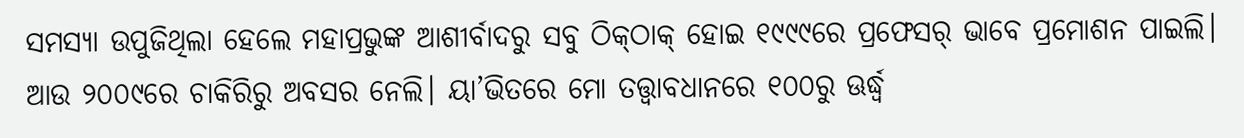ସମସ୍ୟା ଉପୁଜିଥିଲା ହେଲେ ମହାପ୍ରଭୁଙ୍କ ଆଶୀର୍ବାଦରୁ ସବୁ ଠିକ୍‌ଠାକ୍‌ ହୋଇ ୧୯୯୯ରେ ପ୍ରଫେସର୍‌ ଭାବେ ପ୍ରମୋଶନ ପାଇଲି। ଆଉ ୨୦୦୯ରେ ଚାକିରିରୁ ଅବସର ନେଲି। ୟା’ଭିତରେ ମୋ ତତ୍ତ୍ୱାବଧାନରେ ୧୦୦ରୁ ଊର୍ଦ୍ଧ୍ୱ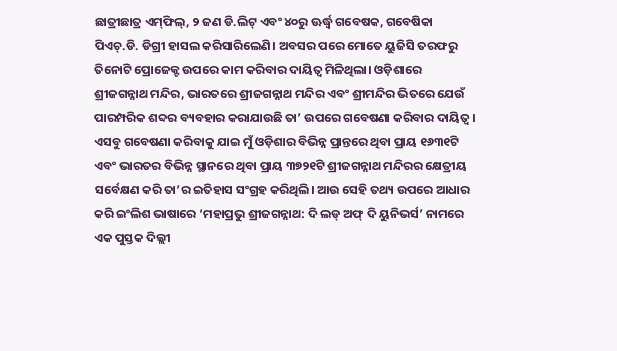ଛାତ୍ରୀଛାତ୍ର ଏମ୍‌ଫିଲ୍‌, ୨ ଜଣ ଡି.ଲିଟ୍‌ ଏବଂ ୪୦ରୁ ଊର୍ଦ୍ଧ୍ୱ ଗବେଷକ, ଗବେଷିକା ପିଏଚ୍‌.ଡି. ଡିଗ୍ରୀ ହାସଲ କରିସାରିଲେଣି। ଅବସର ପରେ ମୋତେ ୟୁଜିସି ତରଫରୁ ତିନୋଟି ପ୍ରୋଜେକ୍ଟ ଉପରେ କାମ କରିବାର ଦାୟିତ୍ୱ ମିଳିଥିଲା। ଓଡ଼ିଶାରେ ଶ୍ରୀଜଗନ୍ନାଥ ମନ୍ଦିର, ଭାରତରେ ଶ୍ରୀଜଗନ୍ନାଥ ମନ୍ଦିର ଏବଂ ଶ୍ରୀମନ୍ଦିର ଭିତରେ ଯେଉଁ ପାରମ୍ପରିକ ଶବ୍ଦର ବ୍ୟବହାର କରାଯାଉଛି ତା’ ଉପରେ ଗବେଷଣା କରିବାର ଦାୟିତ୍ୱ। ଏସବୁ ଗବେଷଣା କରିବାକୁ ଯାଇ ମୁଁ ଓଡ଼ିଶାର ବିଭିନ୍ନ ପ୍ରାନ୍ତରେ ଥିବା ପ୍ରାୟ ୧୬୩୧ଟି ଏବଂ ଭାରତର ବିଭିନ୍ନ ସ୍ଥାନରେ ଥିବା ପ୍ରାୟ ୩୭୨୧ଟି ଶ୍ରୀଜଗନ୍ନାଥ ମନ୍ଦିରର କ୍ଷେତ୍ରୀୟ ସର୍ବେକ୍ଷଣ କରି ତା’ର ଇତିହାସ ସଂଗ୍ରହ କରିଥିଲି। ଆଉ ସେହି ତଥ୍ୟ ଉପରେ ଆଧାର କରି ଇଂଲିଶ ଭାଷାରେ ‘ମହାପ୍ରଭୁ ଶ୍ରୀଜଗନ୍ନାଥ: ଦି ଲଡ୍‌ ଅଫ୍‌ ଦି ୟୁନିଭର୍ସ’ ନାମରେ ଏକ ପୁସ୍ତକ ଦିଲ୍ଲୀ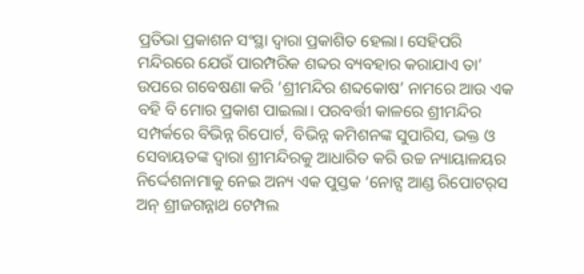ପ୍ରତିଭା ପ୍ରକାଶନ ସଂସ୍ଥା ଦ୍ୱାରା ପ୍ରକାଶିତ ହେଲା। ସେହିପରି ମନ୍ଦିରରେ ଯେଉଁ ପାରମ୍ପରିକ ଶବ୍ଦର ବ୍ୟବହାର କରାଯାଏ ତା’ ଉପରେ ଗବେଷଣା କରି ‘ଶ୍ରୀମନ୍ଦିର ଶବ୍ଦକୋଷ’ ନାମରେ ଆଉ ଏକ ବହି ବି ମୋର ପ୍ରକାଶ ପାଇଲା। ପରବର୍ତ୍ତୀ କାଳରେ ଶ୍ରୀମନ୍ଦିର ସମ୍ପର୍କରେ ବିଭିନ୍ନ ରିପୋର୍ଟ, ବିଭିନ୍ନ କମିଶନଙ୍କ ସୁପାରିସ, ଭକ୍ତ ଓ ସେବାୟତଙ୍କ ଦ୍ୱାରା ଶ୍ରୀମନ୍ଦିରକୁ ଆଧାରିତ କରି ଉଚ୍ଚ ନ୍ୟାୟାଳୟର ନିର୍ଦ୍ଦେଶନାମାକୁ ନେଇ ଅନ୍ୟ ଏକ ପୁସ୍ତକ ‘ନୋଟ୍ସ ଆଣ୍ଡ ରିପୋଟର୍‌ସ ଅନ୍‌ ଶ୍ରୀଜଗନ୍ନାଥ ଟେମ୍ପଲ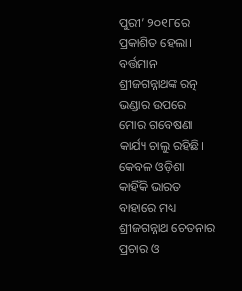ପୁରୀ’ ୨୦୧୮ରେ ପ୍ରକାଶିତ ହେଲା। ବର୍ତ୍ତମାନ ଶ୍ରୀଜଗନ୍ନାଥଙ୍କ ରତ୍ନ ଭଣ୍ଡାର ଉପରେ ମୋର ଗବେଷଣା କାର୍ଯ୍ୟ ଚାଲୁ ରହିଛି। କେବଳ ଓଡ଼ିଶା କାହିଁକି ଭାରତ ବାହାରେ ମଧ୍ୟ ଶ୍ରୀଜଗନ୍ନାଥ ଚେତନାର ପ୍ରଚାର ଓ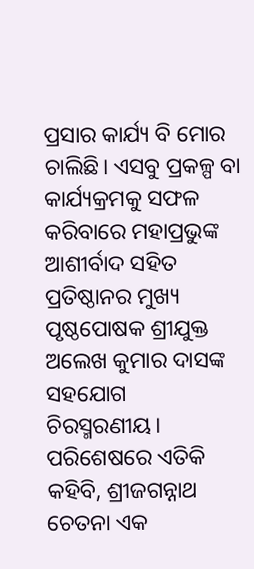ପ୍ରସାର କାର୍ଯ୍ୟ ବି ମୋର ଚାଲିଛି। ଏସବୁ ପ୍ରକଳ୍ପ ବା କାର୍ଯ୍ୟକ୍ରମକୁ ସଫଳ କରିବାରେ ମହାପ୍ରଭୁଙ୍କ ଆଶୀର୍ବାଦ ସହିତ ପ୍ରତିଷ୍ଠାନର ମୁଖ୍ୟ ପୃଷ୍ଠପୋଷକ ଶ୍ରୀଯୁକ୍ତ ଅଲେଖ କୁମାର ଦାସଙ୍କ ସହଯୋଗ ଚିରସ୍ମରଣୀୟ। ପରିଶେଷରେ ଏତିକି କହିବି, ଶ୍ରୀଜଗନ୍ନାଥ ଚେତନା ଏକ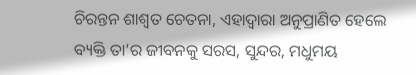ଚିରନ୍ତନ ଶାଶ୍ୱତ ଚେତନା, ଏହାଦ୍ୱାରା ଅନୁପ୍ରାଣିତ ହେଲେ ବ୍ୟକ୍ତି ତା’ର ଜୀବନକୁ ସରସ, ସୁନ୍ଦର, ମଧୁମୟ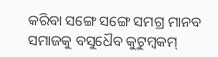କରିବା ସଙ୍ଗେ ସଙ୍ଗେ ସମଗ୍ର ମାନବ ସମାଜକୁ ବସୁଧୈବ କୁଟୁମ୍ବକମ୍‌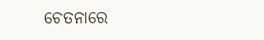ଚେତନାରେ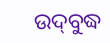ଉଦ୍‌ବୁଦ୍ଧ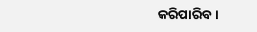କରିପାରିବ।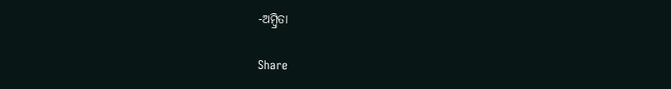-ଅମ୍ବ୍ରିତା

Share